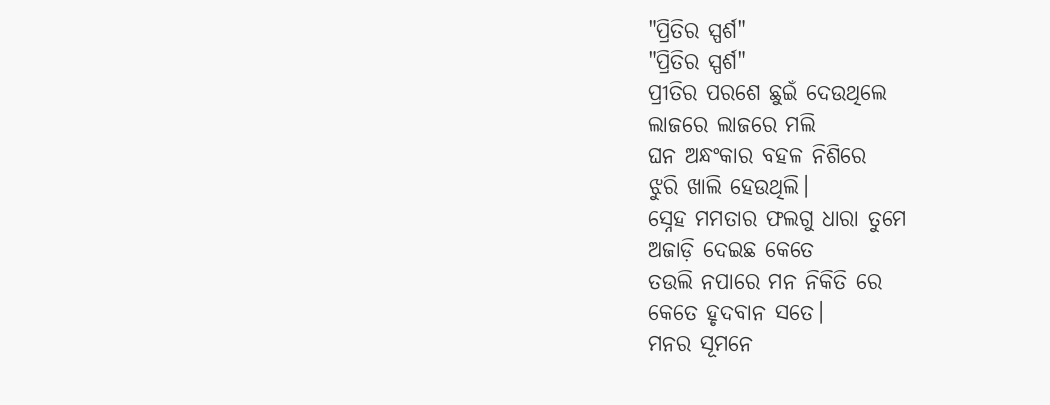"ପ୍ରିତିର ସ୍ପର୍ଶ"
"ପ୍ରିତିର ସ୍ପର୍ଶ"
ପ୍ରୀତିର ପରଶେ ଛୁଇଁ ଦେଉଥିଲେ
ଲାଜରେ ଲାଜରେ ମଲି
ଘନ ଅନ୍ଧଂକାର ବହଳ ନିଶିରେ
ଝୁରି ଖାଲି ହେଉଥିଲି।
ସ୍ନେହ ମମତାର ଫଲଗୁ ଧାରା ତୁମେ
ଅଜାଡ଼ି ଦେଇଛ କେତେ
ତଉଲି ନପାରେ ମନ ନିକିତି ରେ
କେତେ ହୃଦବାନ ସତେ।
ମନର ସୂମନେ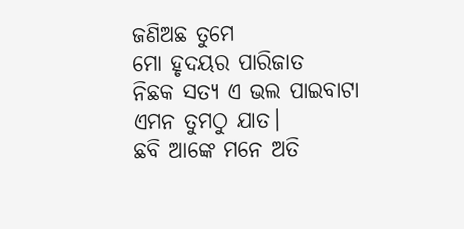ଜଣିଅଛ ତୁମେ
ମୋ ହୃଦୟର ପାରିଜାତ
ନିଛକ ସତ୍ୟ ଏ ଭଲ ପାଇବାଟା
ଏମନ ତୁମଠୁ ଯାତ।
ଛବି ଆଙ୍କେ ମନେ ଅତି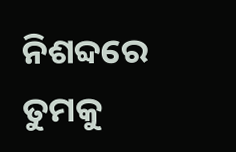ନିଶବ୍ଦରେ
ତୁମକୁ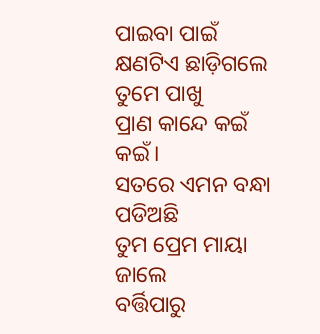ପାଇବା ପାଇଁ
କ୍ଷଣଟିଏ ଛାଡ଼ିଗଲେ ତୁମେ ପାଖୁ
ପ୍ରାଣ କାନ୍ଦେ କଇଁ କଇଁ।
ସତରେ ଏମନ ବନ୍ଧା ପଡିଅଛି
ତୁମ ପ୍ରେମ ମାୟା ଜାଲେ
ବର୍ତ୍ତିପାରୁ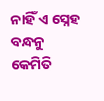ନାହିଁ ଏ ସ୍ନେହ ବନ୍ଧନୁ
କେମିତି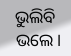ଭୁଲିବି ଭଲେ।